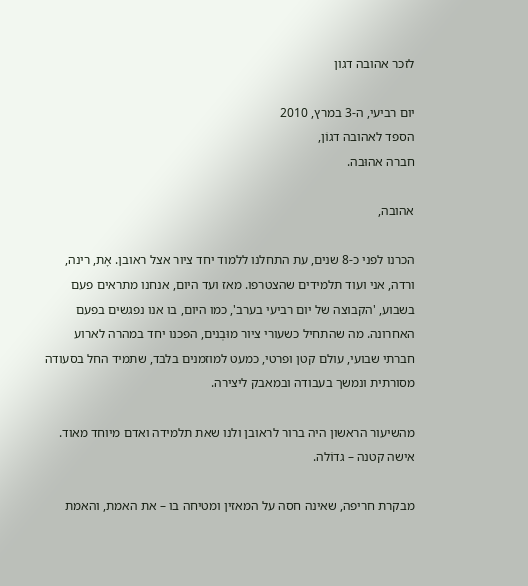לזכר אהובה דגון

יום רביעי, ה-3 במרץ, 2010
הספד לאהובה דגוֹן,
חברה אהוּבה.

אהובה,

הכרנו לפני כ-8 שנים, עת התחלנו ללמוד יחד ציור אצל ראובן. אָת, רינה, ורדה, אני ועוד תלמידים שהצטרפו. מאז ועד היום, אנחנו מתראים פעם בשבוע, 'הקבוצה של יום רביעי בערב', כמו היום, בו אנו נפגשים בפעם האחרונה. מה שהתחיל כשעורי ציור מוּבְנים, הפכנו יחד במהרה לארוע חברתי שבועי, עולם קטן ופרטי, כמעט למוזמנים בלבד, שתמיד החל בסעודה מסורתית ונמשך בעבודה ובמאבק ליצירה.

מהשיעור הראשון היה ברור לראובן ולנו שאת תלמידה ואדם מיוחד מאוד. אישה קטנה – גדוֹלה.

מבקרת חריפה, שאינה חסה על המאזין ומטיחה בו – את האמת, והאמת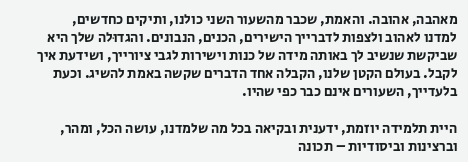מאהבה, אהובה. והאמת, שכבר מהשעור השני כולנו, ותיקים כחדשים, למדנו לאהוב ולצפות לדברייך הישירים, הכנים, הנבונים. והגדוּלה שלך היא שביקשת שנשיב לך באותה מידה של כנות וישירות לגבי ציורייך, ושידעת איך לקבל. בעולם הקטן שלנו, הקבלה אחד הדברים שקשה באמת להשיג. וכעת בלעדייך, השעורים אינם כבר כפי שהיו.

היית תלמידה יוזמת, ידענית ובקיאה בכל מה שלמדנו, עושה הכל, ומהר, וברצינות וביסודיות – תכונה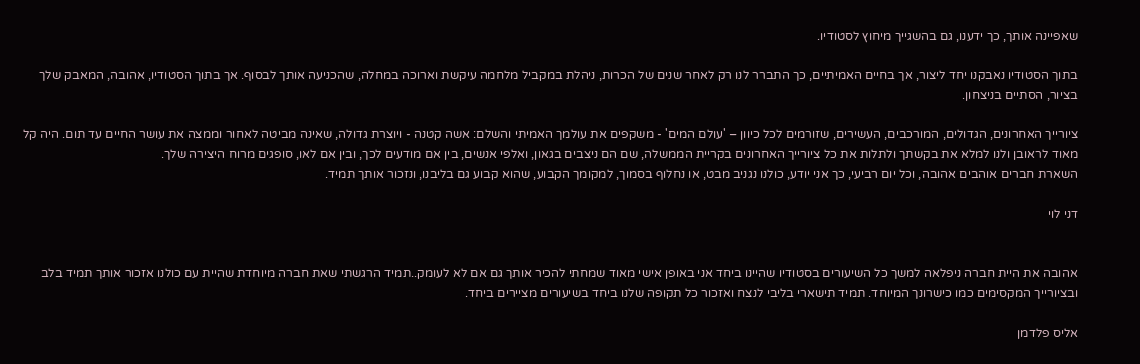שאפיינה אותך, כך ידענו, גם בהשגייך מיחוץ לסטודיו.

בתוך הסטודיו נאבקנו יחד ליצור, אך בחיים האמיתיים, כך התברר לנו רק לאחר שנים של הכרות, ניהלת במקביל מלחמה עיקשת וארוכה במחלה, שהכניעה אותך לבסוף. אך בתוך הסטודיו, אהובה, המאבק שלך בציור, הסתיים בניצחון.

ציורייך האחרונים, הגדולים, המורכבים, העשירים, שזורמים לכל כיוון – 'עולם המים' - משקפים את עולמך האמיתי והשלם: אשה קטנה - ויוצרת גדולה, שאינה מביטה לאחור וממצה את עושר החיים עד תום. היה קל מאוד לראובן ולנו למלא את בקשתך ולתלות את כל ציורייך האחרונים בקריית הממשלה, שם הם ניצבים בגאון, ואלפי אנשים, בין אם מודעים לכך, ובין אם לאו, סופגים מרוח היצירה שלך.
השארת חברים אוהבים אהובה, וכל יום רביעי, כך אני יודע, כולנו נגניב מבט, או נחלוף בסמוך, למקומך הקבוע, שהוא קבוע גם בליבנו, ונזכור אותך תמיד.

דני לוי


אהובה את היית חברה ניפלאה למשך כל השיעורים בסטודיו שהיינו ביחד אני באופן אישי מאוד שמחתי להכיר אותך גם אם לא לעומק..תמיד הרגשתי שאת חברה מיוחדת שהיית עם כולנו אזכור אותך תמיד בלב ובציורייך המקסימים כמו כישרונך המיוחד. תמיד תישארי בליבי לנצח ואזכור כל תקופה שלנו ביחד בשיעורים מציירים ביחד.

אליס פלדמן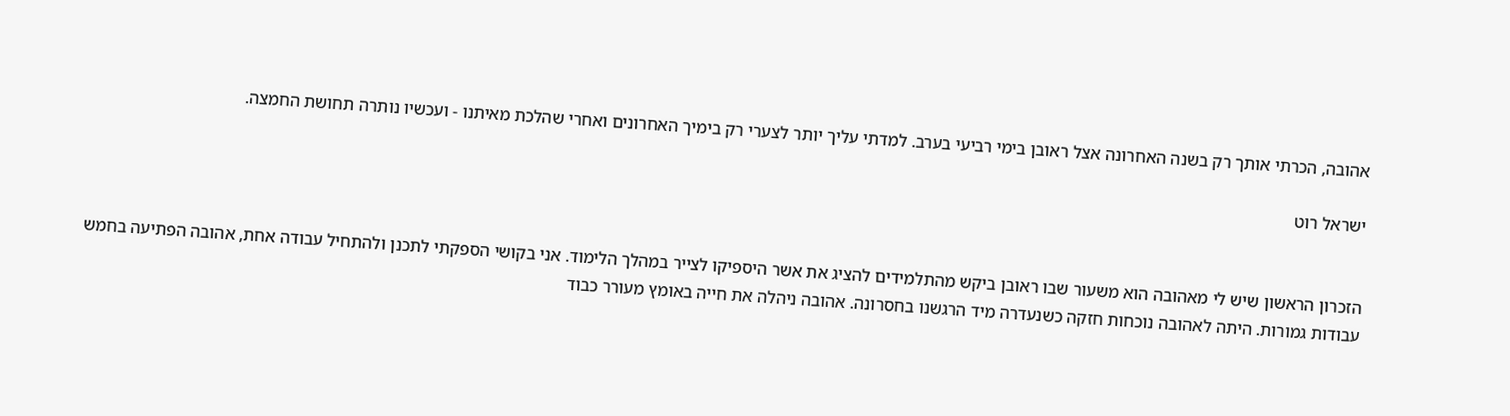אהובה, הכרתי אותך רק בשנה האחרונה אצל ראובן בימי רביעי בערב. למדתי עליך יותר לצערי רק בימיך האחרונים ואחרי שהלכת מאיתנו - ועכשיו נותרה תחושת החמצה.

ישראל רוט


הזכרון הראשון שיש לי מאהובה הוא משעור שבו ראובן ביקש מהתלמידים להציג את אשר היספיקו לצייר במהלך הלימוד. אני בקושי הספקתי לתכנן ולהתחיל עבודה אחת, אהובה הפתיעה בחמש עבודות גמורות. היתה לאהובה נוכחות חזקה כשנעדרה מיד הרגשנו בחסרונה. אהובה ניהלה את חייה באומץ מעורר כבוד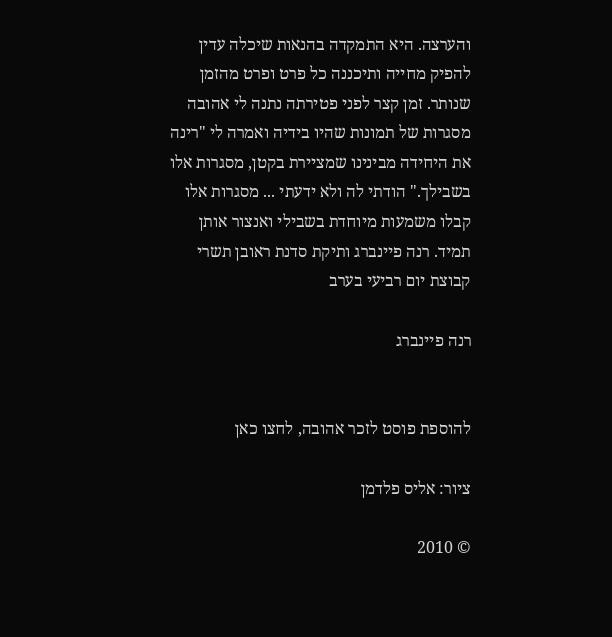והערצה. היא התמקדה בהנאות שיכלה עדין להפיק מחייה ותיכננה כל פרט ופרט מהזמן שנותר. זמן קצר לפני פטירתה נתנה לי אהובה מסגרות של תמונות שהיו בידיה ואמרה לי "רינה את היחידה מבינינו שמציירת בקטן, מסגרות אלו בשבילך." הודתי לה ולא ידעתי ... מסגרות אלו קבלו משמעות מיוחדת בשבילי ואנצור אותן תמיד. רנה פיינברג ותיקת סדנת ראובן תשרי קבוצת יום רביעי בערב

רנה פיינברג


להוספת פוסט לזכר אהובה, לחצו כאן

ציור: אליס פלדמן

© 2010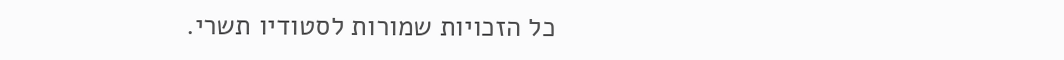כל הזכויות שמורות לסטודיו תשרי.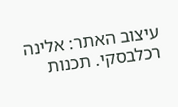עיצוב האתר: אלינה רכלבסקי. תכנות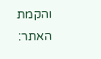והקמת האתר: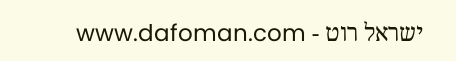ישראל רוט - www.dafoman.com